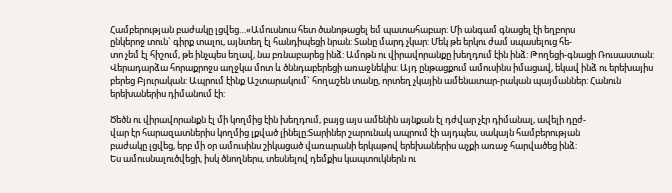Համբերության բաժակը լցվեց…«Ամուսնուս հետ ծանոթացել եմ պատահաբար: Մի անգամ գնացել էի եղբորս
ընկերոջ տուն` գիրք տալու, այնտեղ էլ հանդիպեցի նրան: Տանը մարդ չկար: Մեկ թե երկու ժամ սպասելուց հե-
տո չեմ էլ հիշում, թե ինչպես եղավ, նա բռնաբարեց ինձ: Ամոթն ու վիրավորանքը խեղդում էին ինձ: Թողեցի-գնացի Ռուսաստան:
Վերադարձա հորաքրոջս աղջկա մոտ և ծննդաբերեցի առաջնեկիս: Այդ ընթացքում ամուսինս իմացավ, եկավ ինձ ու երեխայիս բերեց Բյուրական: Ապրում էինք Աշտարակում` հողաշեն տանը, որտեղ չկային ամենատար-րական պայմաններ: Հանուն երեխաներիս դիմանում էի:

Ծեծն ու վիրավորանքն էլ մի կողմից էին խեղդում, բայց այս ամենին այնքան էլ դժվար չէր դիմանալ, ավելի դըժ-
վար էր հարազատներիս կողմից լքված լինելը:Տարիներ շարունակ ապրում էի այդպես, սակայն համբերության
բաժակը լցվեց, երբ մի օր ամուսինս շիկացած վառարանի երկաթով երեխաներիս աչքի առաջ հարվածեց ինձ:
Ես ամուսնալուծվեցի, իսկ ծնողներս, տեսնելով դեմքիս կապտուկներն ու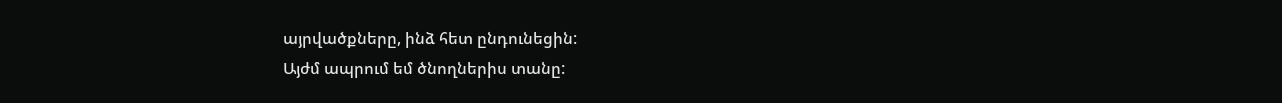այրվածքները, ինձ հետ ընդունեցին:
Այժմ ապրում եմ ծնողներիս տանը: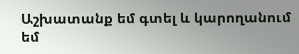Աշխատանք եմ գտել և կարողանում եմ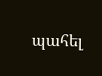պահել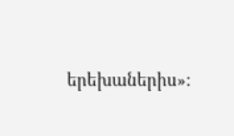երեխաներիս»: